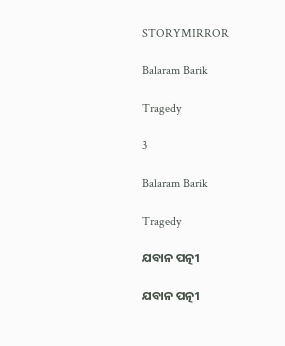STORYMIRROR

Balaram Barik

Tragedy

3

Balaram Barik

Tragedy

ଯବାନ ପତ୍ନୀ

ଯବାନ ପତ୍ନୀ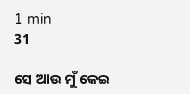1 min
31

ସେ ଆଉ ମୁଁ କେଇ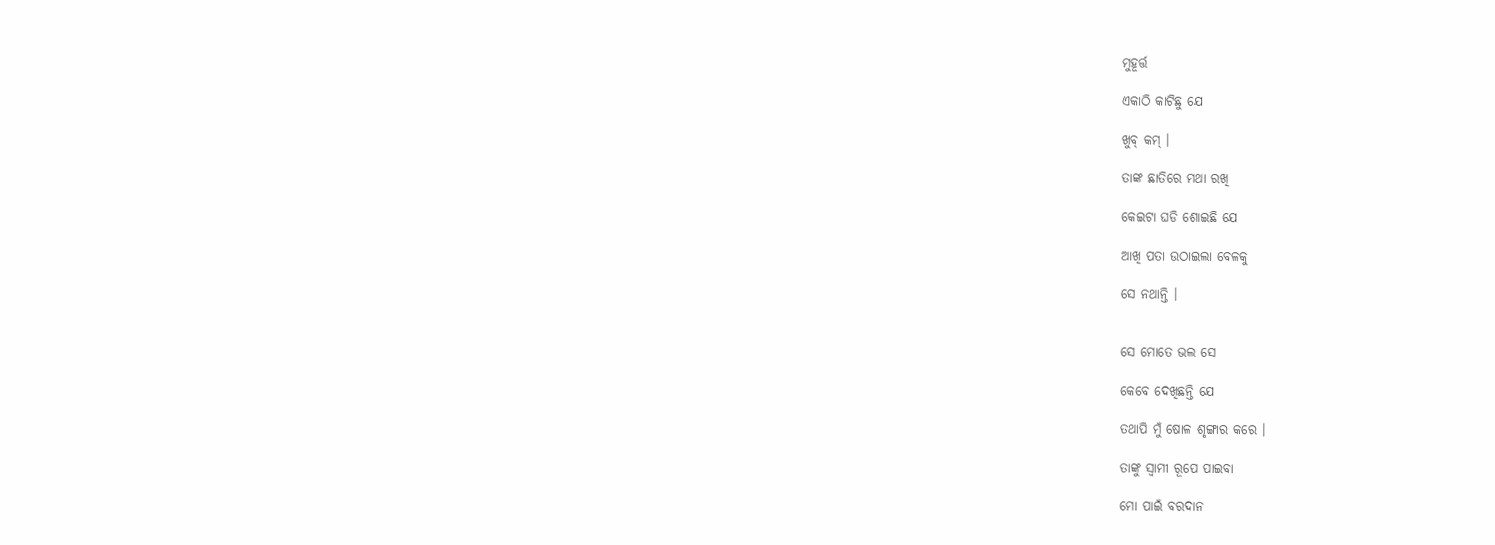ମୁହୂର୍ତ୍ତ

ଏକାଠି କାଟିଛୁ ଯେ

ଖୁବ୍ କମ୍ ।

ତାଙ୍କ ଛାତିରେ ମଥା ରଖି

କେଇଟା ଘଡି ଶୋଇଛି ଯେ

ଆଖି ପତା ଉଠାଇଲା ବେଳକୁ

ସେ ନଥାନ୍ତି ।


ସେ ମୋତେ ଭଲ ସେ

କେବେ ଦେଖିଛନ୍ତି ଯେ

ତଥାପି ମୁଁ ଷୋଳ ଶୃଙ୍ଗାର କରେ ।

ତାଙ୍କୁ ସ୍ୱାମୀ ରୂପେ ପାଇବା

ମୋ ପାଇଁ ବରଦାନ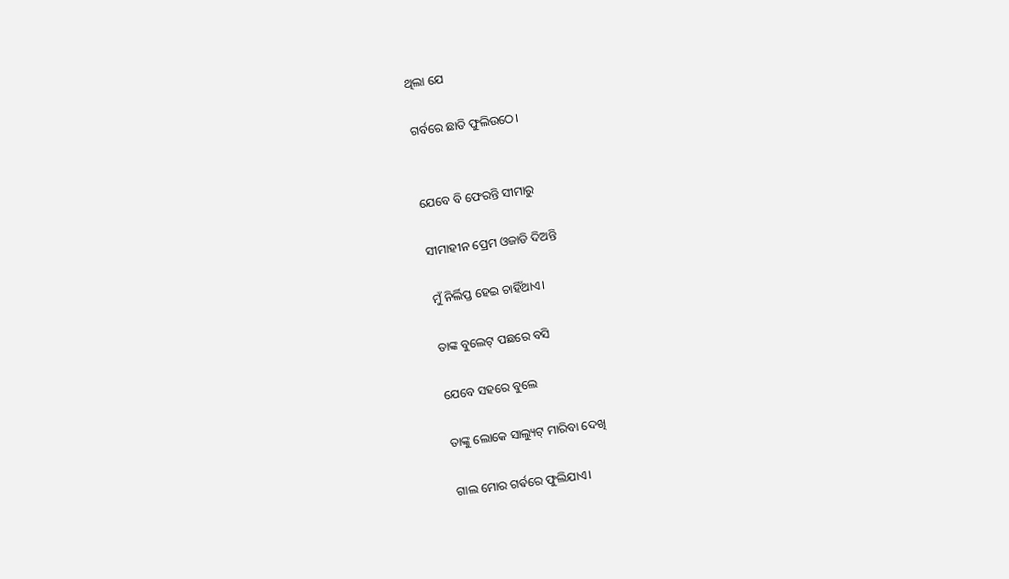ଥିଲା ଯେ

ଗର୍ବରେ ଛାତି ଫୁଲିଉଠେ।


ଯେବେ ବି ଫେରନ୍ତି ସୀମାରୁ

ସୀମାହୀନ ପ୍ରେମ ଓଜାଡି ଦିଅନ୍ତି

ମୁଁ ନିର୍ଲିପ୍ତ ହେଇ ଚାହିଁଥାଏ।

ତାଙ୍କ ବୁଲେଟ୍ ପଛରେ ବସି

ଯେବେ ସହରେ ବୁଲେ

ତାଙ୍କୁ ଲୋକେ ସାଲ୍ୟୁଟ୍ ମାରିବା ଦେଖି

ଗାଲ ମୋର ଗର୍ଵରେ ଫୁଲିଯାଏ।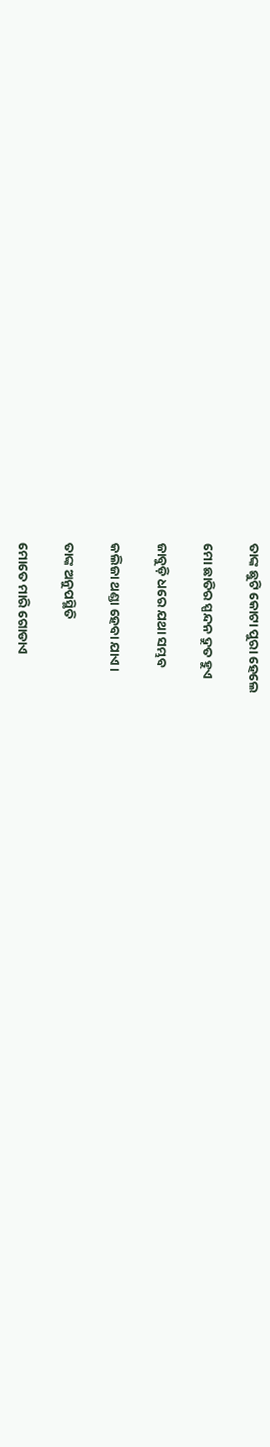ତାଙ୍କ ଛୁଟି କୋଟା ପୁରା ହେଲେ

ମୋ ଛାତିର ସ୍ପନ୍ଦନ ଦ୍ରୁତ ହୁଏ

ଜାବୁଡ଼ି ଧରେ ଯଥା ସମ୍ଭବ

କଲିଜା ଥଣ୍ଡା ହେବା ଯାଏ।

ତାଙ୍କ ଅନୁପସ୍ଥିତି

ମୋତେ ମାରି ଗୋଡାଏ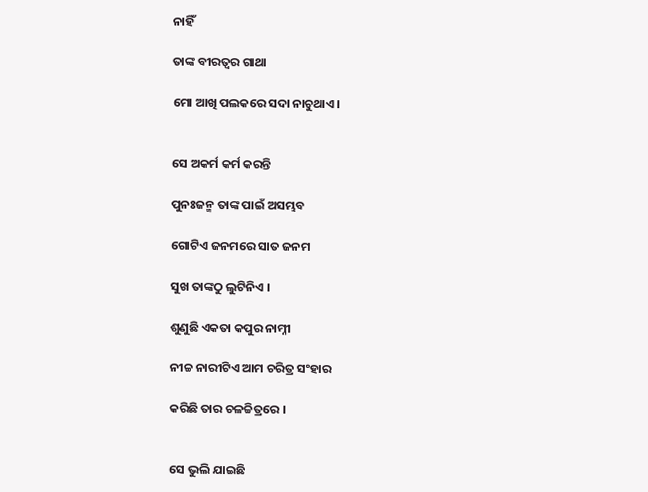ନାହିଁ

ତାଙ୍କ ବୀରତ୍ୱର ଗାଥା

ମୋ ଆଖି ପଲକରେ ସଦା ନାଚୁଥାଏ।


ସେ ଅକର୍ମ କର୍ମ କରନ୍ତି

ପୁନଃଜନ୍ମ ତାଙ୍କ ପାଇଁ ଅସମ୍ଭବ

ଗୋଟିଏ ଜନମରେ ସାତ ଜନମ

ସୁଖ ତାଙ୍କଠୁ ଲୁଟିନିଏ ।

ଶୁଣୁଛି ଏକତା କପୁର ନାମ୍ନୀ

ନୀଚ୍ଚ ନାରୀଟିଏ ଆମ ଚରିତ୍ର ସଂହାର

କରିଛି ତାର ଚଳଚ୍ଚିତ୍ରରେ ।


ସେ ଭୁଲି ଯାଇଛି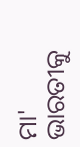ମା' ଭାରତୀକୁ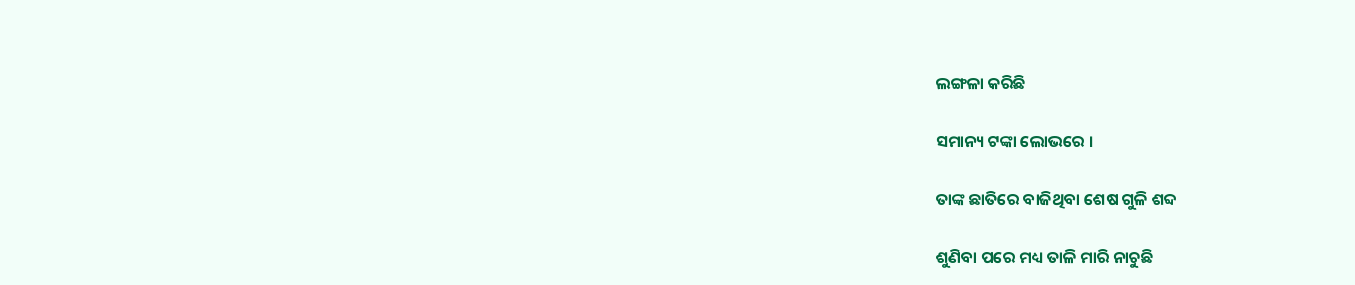ଲଙ୍ଗଳା କରିଛି

ସମାନ୍ୟ ଟଙ୍କା ଲୋଭରେ ।

ତାଙ୍କ ଛାତିରେ ବାଜିଥିବା ଶେଷ ଗୁଳି ଶବ୍ଦ

ଶୁଣିବା ପରେ ମଧ୍ୟ ତାଳି ମାରି ନାଚୁଛି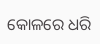କୋଳରେ ଧରି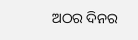ଅଠର ଦିନର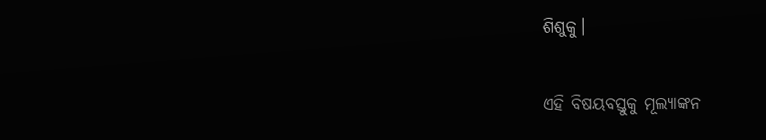ଶିଶୁକୁ।


ଏହି ବିଷୟବସ୍ତୁକୁ ମୂଲ୍ୟାଙ୍କନ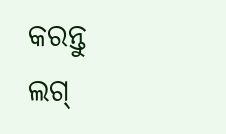କରନ୍ତୁ
ଲଗ୍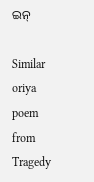ଇନ୍

Similar oriya poem from Tragedy